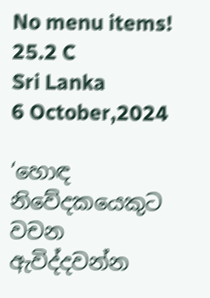No menu items!
25.2 C
Sri Lanka
6 October,2024

‘හොඳ නිවේදකයෙකුට වචන ඇවිද්දවන්න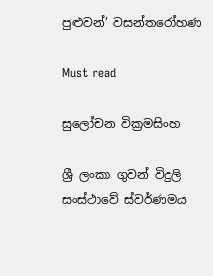පුළුවන්’ වසන්තරෝහණ

Must read

සුලෝචන වික්‍රමසිංහ

ශ්‍රී ලංකා ගුවන් විදුලි සංස්ථාවේ ස්වර්ණමය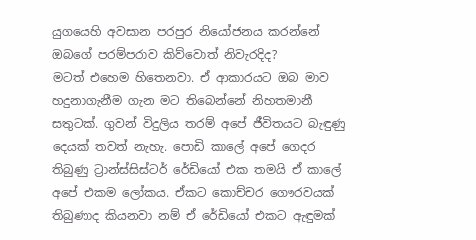යුගයෙහි අවසාන පරපුර නියෝජනය කරන්නේ ඔබගේ පරම්පරාව කිව්වොත් නිවැරදිද?
මටත් එහෙම හිතෙනවා. ඒ ආකාරයට ඔබ මාව හදුනාගැනීම ගැන මට තිබෙන්නේ නිහතමානී සතුටක්. ගුවන් විදුලිය තරම් අපේ ජීවිතයට බැඳුණු දෙයක් තවත් නැහැ. පොඩි කාලේ අපේ ගෙදර තිබුණු ට්‍රාන්ස්සිස්ටර් රේඩියෝ එක තමයි ඒ කාලේ අපේ එකම ලෝකය. ඒකට කොච්චර ගෞරවයක් තිබුණාද කියනවා නම් ඒ රේඩියෝ එකට ඇඳුමක්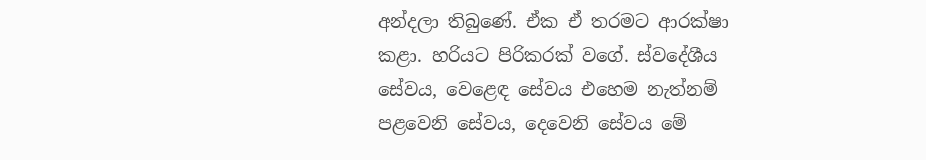අන්දලා තිබුණේ. ඒක ඒ තරමට ආරක්ෂා කළා. හරියට පිරිකරක් වගේ. ස්වදේශීය සේවය, වෙළෙඳ සේවය එහෙම නැත්නම් පළවෙනි සේවය, දෙවෙනි සේවය මේ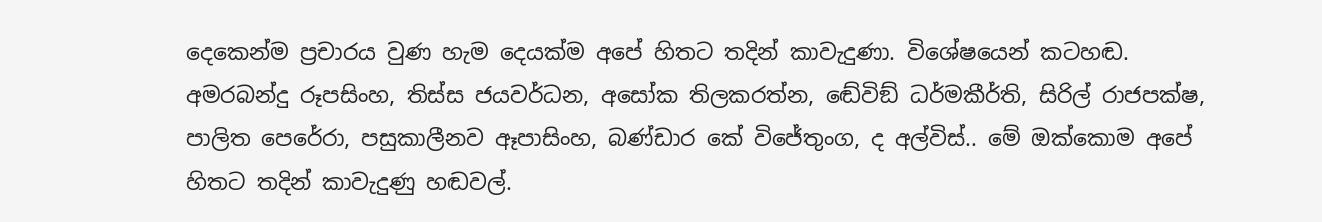දෙකෙන්ම ප්‍රචාරය වුණ හැම දෙයක්ම අපේ හිතට තදින් කාවැදුණා. විශේෂයෙන් කටහඬ. අමරබන්දු රූපසිංහ, තිස්ස ජයවර්ධන, අසෝක තිලකරත්න, ඬේවිඞ් ධර්මකීර්ති, සිරිල් රාජපක්ෂ, පාලිත පෙරේරා, පසුකාලීනව ඈපාසිංහ, බණ්ඩාර කේ විජේතුංග, ද අල්විස්.. මේ ඔක්කොම අපේ හිතට තදින් කාවැදුණු හඬවල්.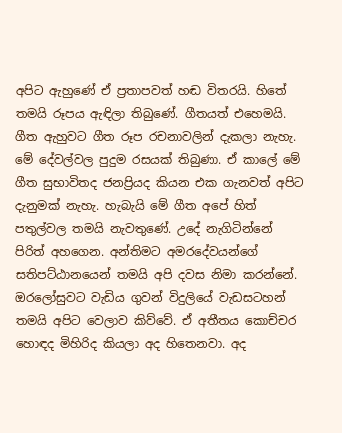අපිට ඇහුණේ ඒ ප්‍රතාපවත් හඬ විතරයි. හිතේ තමයි රූපය ඇඳිලා තිබුණේ. ගීතයත් එහෙමයි. ගීත ඇහුවට ගීත රූප රචනාවලින් දැකලා නැහැ. මේ දේවල්වල පුදුම රසයක් තිබුණා. ඒ කාලේ මේ ගීත සුභාවිතද ජනප්‍රියද කියන එක ගැනවත් අපිට දැනුමක් නැහැ. හැබැයි මේ ගීත අපේ හිත් පතුල්වල තමයි නැවතුණේ. උදේ නැගිටින්නේ පිරිත් අහගෙන. අන්තිමට අමරදේවයන්ගේ සතිපට්ඨානයෙන් තමයි අපි දවස නිමා කරන්නේ. ඔරලෝසුවට වැඩිය ගුවන් විදුලියේ වැඩසටහන් තමයි අපිට වෙලාව කිව්වේ. ඒ අතීතය කොච්චර හොඳද මිහිරිද කියලා අද හිතෙනවා. අද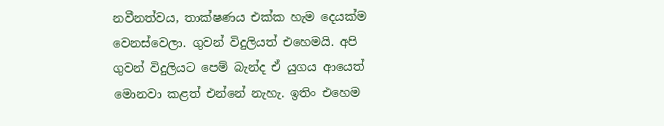නවීනත්වය, තාක්ෂණය එක්ක හැම දෙයක්ම වෙනස්වෙලා. ගුවන් විදුලියත් එහෙමයි. අපි ගුවන් විදුලියට පෙම් බැන්ද ඒ යුගය ආයෙත් මොනවා කළත් එන්නේ නැහැ. ඉතිං එහෙම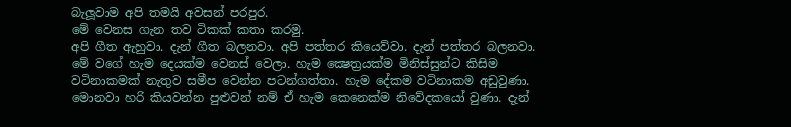බැලූ‍වාම අපි තමයි අවසන් පරපුර.
මේ වෙනස ගැන තව ටිකක් කතා කරමු.
අපි ගීත ඇහුවා. දැන් ගීත බලනවා. අපි පත්තර කියෙව්වා. දැන් පත්තර බලනවා. මේ වගේ හැම දෙයක්ම වෙනස් වෙලා. හැම ක්‍ෂෙත්‍රයක්ම මිනිස්සුන්ට කිසිම වටිනාකමක් නැතුව සමීප වෙන්න පටන්ගත්තා. හැම දේකම වටිනාකම අඩුවුණා. මොනවා හරි කියවන්න පුළුවන් නම් ඒ හැම කෙනෙක්ම නිවේදකයෝ වුණා. දැන්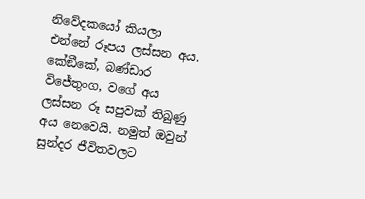නිවේදකයෝ කියලා එන්නේ රූපය ලස්සන අය. කේඞීකේ, බණ්ඩාර විජේතුංග, වගේ අය ලස්සන රූ සපුවක් තිබුණු අය නෙවෙයි. නමුත් ඔවුන් සුන්දර ජීවිතවලට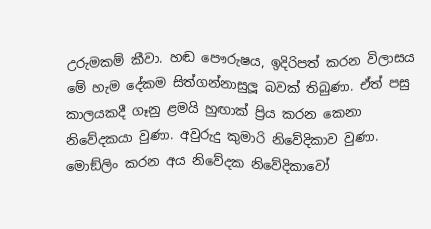උරුමකම් කීවා. හඬ පෞරුෂය, ඉදිරිපත් කරන විලාසය මේ හැම දේකම සිත්ගන්නාසුලූ බවක් තිබුණා. ඒත් පසු කාලයකදී ගෑනු ළමයි හුඟාක් ප්‍රිය කරන කෙනා නිවේදකයා වුණා. අවුරුදු කුමාරි නිවේදිකාව වුණා. මොඞ්ලිං කරන අය නිවේදක නිවේදිකාවෝ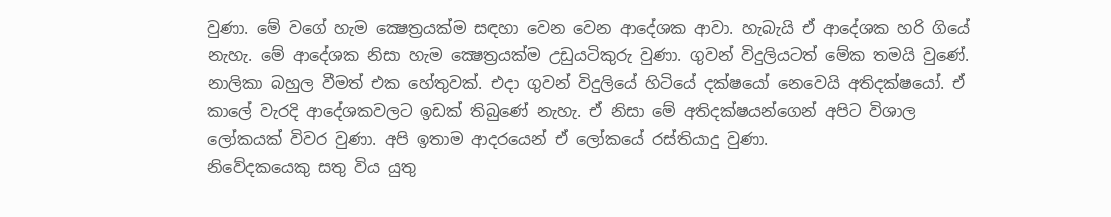වුණා. මේ වගේ හැම ක්‍ෂෙත්‍රයක්ම සඳහා වෙන වෙන ආදේශක ආවා. හැබැයි ඒ ආදේශක හරි ගියේ නැහැ. මේ ආදේශක නිසා හැම ක්‍ෂෙත්‍රයක්ම උඩුයටිකුරු වුණා. ගුවන් විදුලියටත් මේක තමයි වුණේ. නාලිකා බහුල වීමත් එක හේතුවක්. එදා ගුවන් විදුලියේ හිටියේ දක්ෂයෝ නෙවෙයි අතිදක්ෂයෝ. ඒ කාලේ වැරදි ආදේශකවලට ඉඩක් තිබුණේ නැහැ. ඒ නිසා මේ අතිදක්ෂයන්ගෙන් අපිට විශාල ලෝකයක් විවර වුණා. අපි ඉතාම ආදරයෙන් ඒ ලෝකයේ රස්තියාදු වුණා.
නිවේදකයෙකු සතු විය යුතු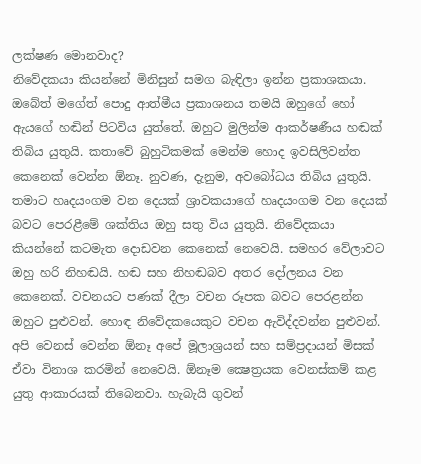ලක්ෂණ මොනවාද?
නිවේදකයා කියන්නේ මිනිසුන් සමග බැඳිලා ඉන්න ප්‍රකාශකයා. ඔබේත් මගේත් පොදු ආත්මීය ප්‍රකාශනය තමයි ඔහුගේ හෝ ඇයගේ හඬින් පිටවිය යුත්තේ. ඔහුට මුලින්ම ආකර්ෂණීය හඬක් තිබිය යුතුයි. කතාවේ බුහුටිකමක් මෙන්ම හොද ඉවසිලිවන්ත කෙනෙක් වෙන්න ඕනෑ. නුවණ, දැනුම, අවබෝධය තිබිය යුතුයි. තමාට හෘදයංගම වන දෙයක් ශ්‍රාවකයාගේ හෘදයංගම වන දෙයක් බවට පෙරළීමේ ශක්තිය ඔහු සතු විය යුතුයි. නිවේදකයා කියන්නේ කටමැත දොඩවන කෙනෙක් නෙවෙයි. සමහර වේලාවට ඔහු හරි නිහඬයි. හඬ සහ නිහඬබව අතර දෝලනය වන කෙනෙක්. වචනයට පණක් දීලා වචන රූපක බවට පෙරළන්න ඔහුට පුළුවන්. හොඳ නිවේදකයෙකුට වචන ඇවිද්දවන්න පුළුවන්.
අපි වෙනස් වෙන්න ඕනෑ අපේ මූලාශ්‍රයන් සහ සම්ප්‍රදායන් මිසක් ඒවා විනාශ කරමින් නෙවෙයි. ඕනෑම ක්‍ෂෙත්‍රයක වෙනස්කම් කළ යුතු ආකාරයක් තිබෙනවා. හැබැයි ගුවන්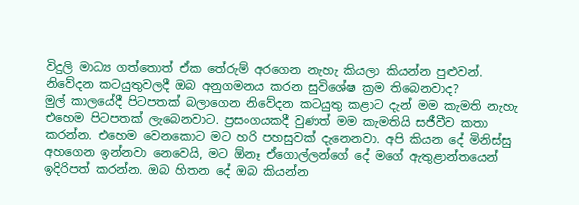විදුලි මාධ්‍ය ගත්තොත් ඒක තේරුම් අරගෙන නැහැ කියලා කියන්න පුළුවන්.
නිවේදන කටයුතුවලදී ඔබ අනුගමනය කරන සුවිශේෂ ක්‍රම තිබෙනවාද?
මුල් කාලයේදී පිටපතක් බලාගෙන නිවේදන කටයුතු කළාට දැන් මම කැමති නැහැ එහෙම පිටපතක් ලැබෙනවාට. ප්‍රසංගයකදී වුණත් මම කැමතියි සජීවීව කතා කරන්න. එහෙම වෙනකොට මට හරි පහසුවක් දැනෙනවා. අපි කියන දේ මිනිස්සු අහගෙන ඉන්නවා නෙවෙයි, මට ඕනෑ ඒගොල්ලන්ගේ දේ මගේ ඇතුළාන්තයෙන් ඉදිරිපත් කරන්න. ඔබ හිතන දේ ඔබ කියන්න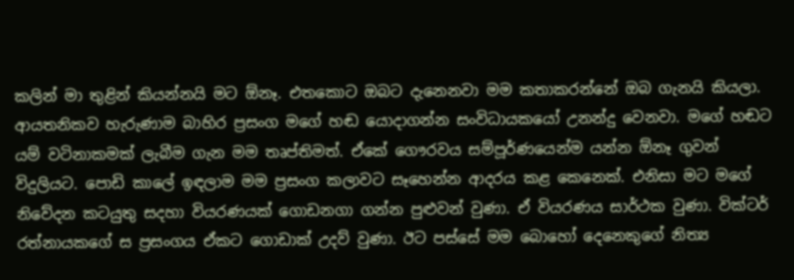කලින් මා තුළින් කියන්නයි මට ඕනෑ. එතකොට ඔබට දැනෙනවා මම කතාකරන්නේ ඔබ ගැනයි කියලා.
ආයතනිකව හැරුණාම බාහිර ප්‍රසංග මගේ හඬ යොදාගන්න සංවිධායකයෝ උනන්දු වෙනවා. මගේ හඬට යම් වටිනාකමක් ලැබීම ගැන මම තෘප්තිමත්. ඒකේ ගෞරවය සම්පූර්ණයෙන්ම යන්න ඕනෑ ගුවන් විදුලියට. පොඩි කාලේ ඉඳලාම මම ප්‍රසංග කලාවට සෑහෙන්න ආදරය කළ කෙනෙක්. එනිසා මට මගේ නිවේදන කටයුතු සදහා වියරණයක් ගොඩනගා ගන්න පුළුවන් වුණා. ඒ වියරණය සාර්ථක වුණා. වික්ටර් රත්නායකගේ ස ප්‍රසංගය ඒකට ගොඩාක් උදව් වුණා. ඊට පස්සේ මම බොහෝ දෙනෙකුගේ නිත්‍ය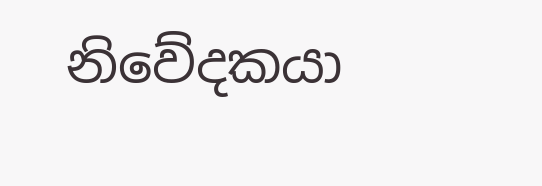නිවේදකයා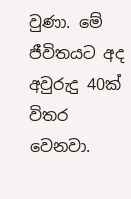වුණා. මේ ජීවිතයට අද අවුරුදු 40ක් විතර වෙනවා.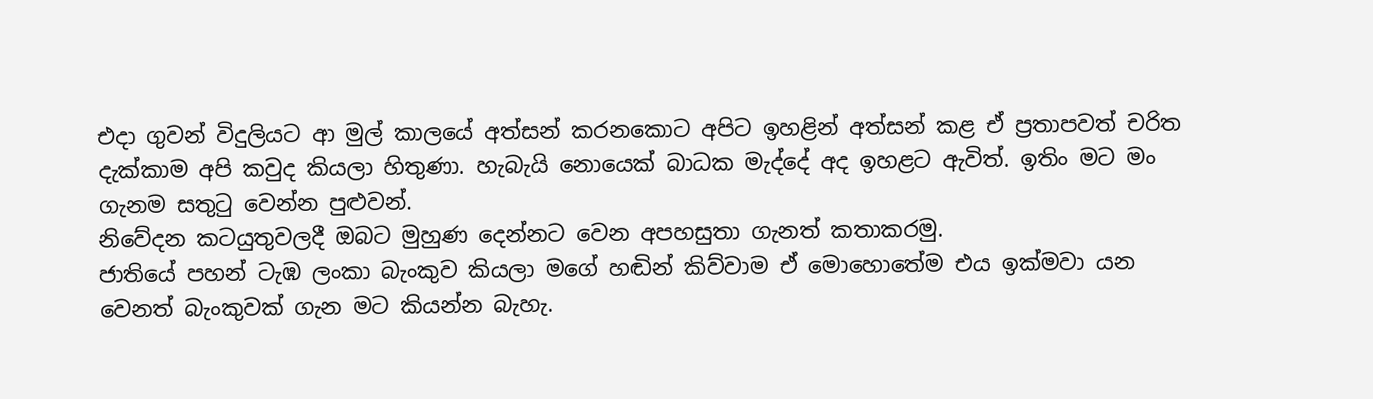එදා ගුවන් විදුලියට ආ මුල් කාලයේ අත්සන් කරනකොට අපිට ඉහළින් අත්සන් කළ ඒ ප්‍රතාපවත් චරිත දැක්කාම අපි කවුද කියලා හිතුණා. හැබැයි නොයෙක් බාධක මැද්දේ අද ඉහළට ඇවිත්. ඉතිං මට මං ගැනම සතුටු වෙන්න පුළුවන්.
නිවේදන කටයුතුවලදී ඔබට මුහුණ දෙන්නට වෙන අපහසුතා ගැනත් කතාකරමු.
ජාතියේ පහන් ටැඹ ලංකා බැංකුව කියලා මගේ හඬින් කිව්වාම ඒ මොහොතේම එය ඉක්මවා යන වෙනත් බැංකුවක් ගැන මට කියන්න බැහැ.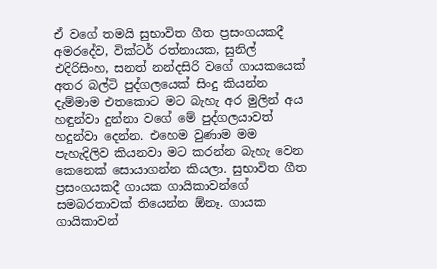ඒ වගේ තමයි සුභාවිත ගීත ප්‍රසංගයකදී අමරදේව, වික්ටර් රත්නායක, සුනිල් එදිරිසිංහ, සනත් නන්දසිරි වගේ ගායකයෙක් අතර බල්ටි පුද්ගලයෙක් සිංදු කියන්න දැම්මාම එතකොට මට බැහැ අර මුලින් අය හඳුන්වා දුන්නා වගේ මේ පුද්ගලයාවත් හදුන්වා දෙන්න. එහෙම වුණාම මම පැහැදිලිව කියනවා මට කරන්න බැහැ වෙන කෙනෙක් සොයාගන්න කියලා. සුභාවිත ගීත ප්‍රසංගයකදී ගායක ගායිකාවන්ගේ සමබරතාවක් තියෙන්න ඕනෑ. ගායක ගායිකාවන්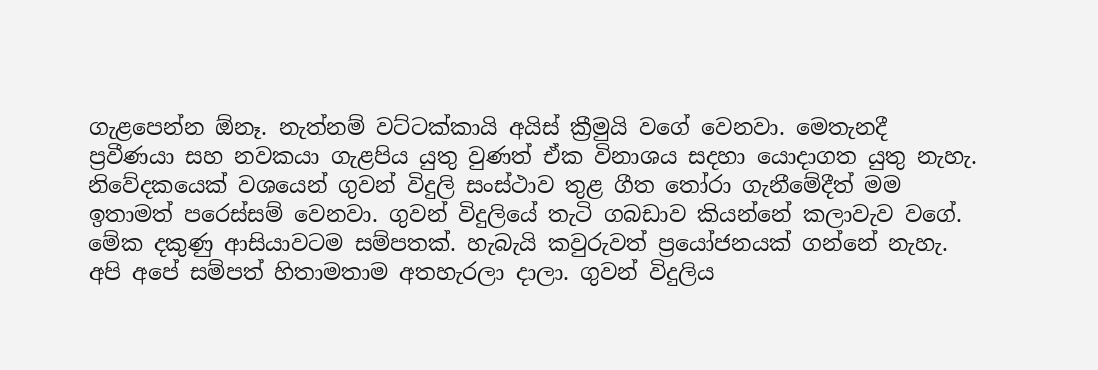ගැළපෙන්න ඕනෑ. නැත්නම් වට්ටක්කායි අයිස් ක්‍රීමුයි වගේ වෙනවා. මෙතැනදී ප්‍රවීණයා සහ නවකයා ගැළපිය යුතු වුණත් ඒක විනාශය සදහා යොදාගත යුතු නැහැ.
නිවේදකයෙක් වශයෙන් ගුවන් විදුලි සංස්ථාව තුළ ගීත තෝරා ගැනීමේදීත් මම ඉතාමත් පරෙස්සම් වෙනවා. ගුවන් විදුලියේ තැටි ගබඩාව කියන්නේ කලාවැව වගේ. මේක දකුණු ආසියාවටම සම්පතක්. හැබැයි කවුරුවත් ප්‍රයෝජනයක් ගන්නේ නැහැ. අපි අපේ සම්පත් හිතාමතාම අතහැරලා දාලා. ගුවන් විදුලිය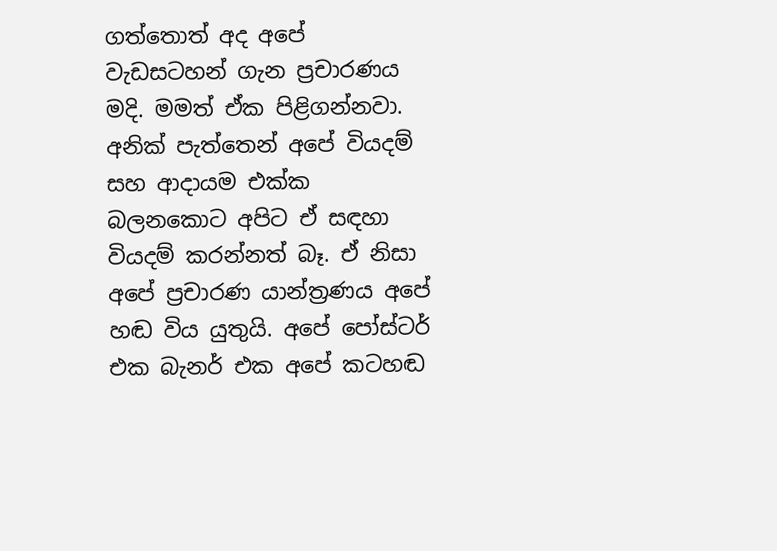ගත්තොත් අද අපේ වැඩසටහන් ගැන ප්‍රචාරණය මදි. මමත් ඒක පිළිගන්නවා. අනික් පැත්තෙන් අපේ වියදම් සහ ආදායම එක්ක බලනකොට අපිට ඒ සඳහා වියදම් කරන්නත් බෑ. ඒ නිසා අපේ ප්‍රචාරණ යාන්ත්‍රණය අපේ හඬ විය යුතුයි. අපේ පෝස්ටර් එක බැනර් එක අපේ කටහඬ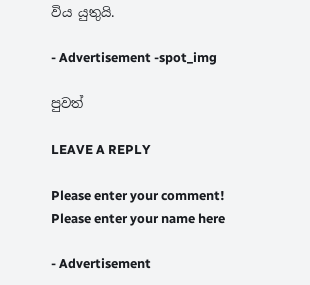විය යුතුයි.

- Advertisement -spot_img

පුවත්

LEAVE A REPLY

Please enter your comment!
Please enter your name here

- Advertisement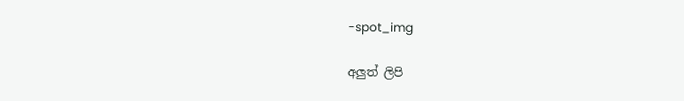-spot_img

අලුත් ලිපි